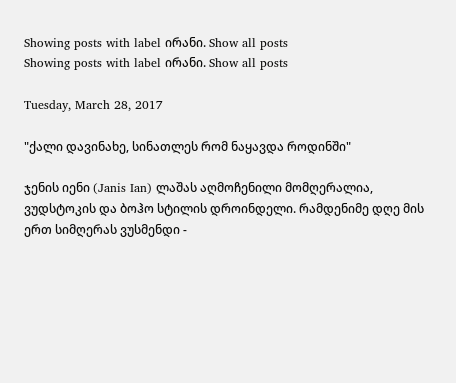Showing posts with label ირანი. Show all posts
Showing posts with label ირანი. Show all posts

Tuesday, March 28, 2017

"ქალი დავინახე, სინათლეს რომ ნაყავდა როდინში"

ჯენის იენი (Janis Ian) ლაშას აღმოჩენილი მომღერალია, ვუდსტოკის და ბოჰო სტილის დროინდელი. რამდენიმე დღე მის ერთ სიმღერას ვუსმენდი -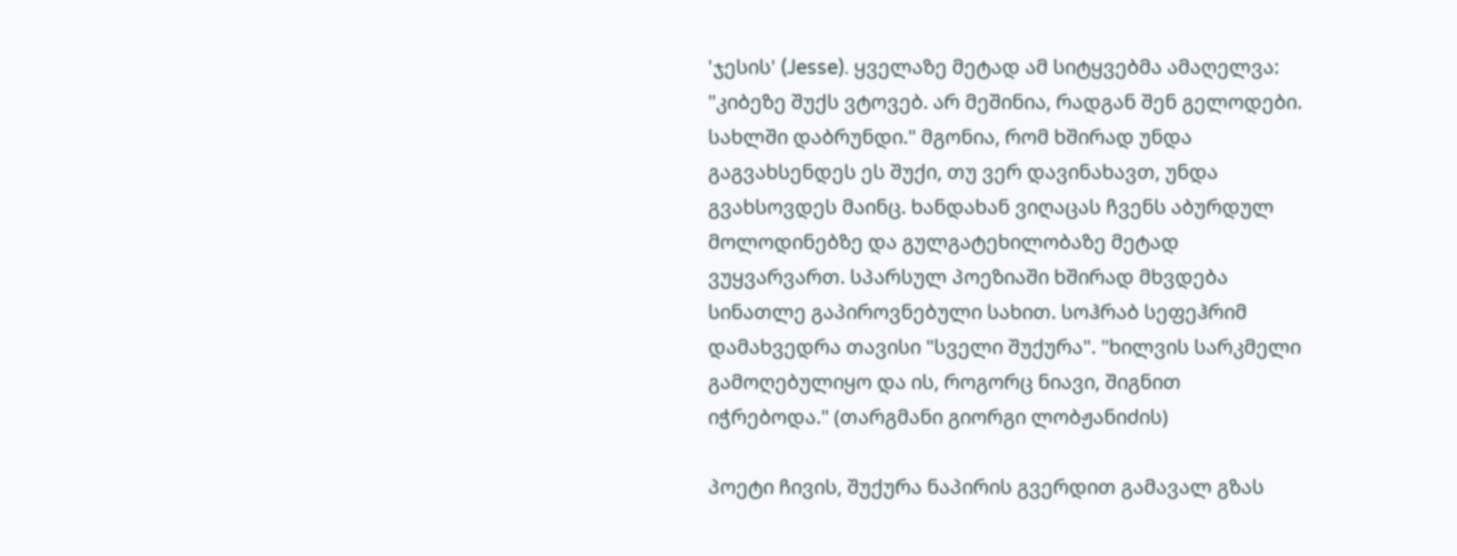'ჯესის' (Jesse). ყველაზე მეტად ამ სიტყვებმა ამაღელვა: "კიბეზე შუქს ვტოვებ. არ მეშინია, რადგან შენ გელოდები. სახლში დაბრუნდი." მგონია, რომ ხშირად უნდა გაგვახსენდეს ეს შუქი, თუ ვერ დავინახავთ, უნდა გვახსოვდეს მაინც. ხანდახან ვიღაცას ჩვენს აბურდულ მოლოდინებზე და გულგატეხილობაზე მეტად ვუყვარვართ. სპარსულ პოეზიაში ხშირად მხვდება სინათლე გაპიროვნებული სახით. სოჰრაბ სეფეჰრიმ დამახვედრა თავისი "სველი შუქურა". "ხილვის სარკმელი გამოღებულიყო და ის, როგორც ნიავი, შიგნით იჭრებოდა." (თარგმანი გიორგი ლობჟანიძის)

პოეტი ჩივის, შუქურა ნაპირის გვერდით გამავალ გზას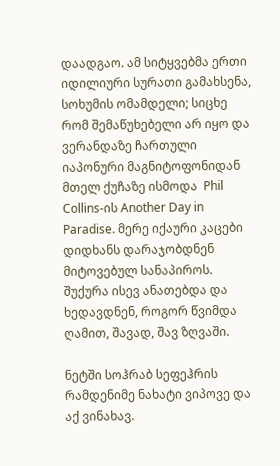დაადგაო. ამ სიტყვებმა ერთი იდილიური სურათი გამახსენა, სოხუმის ომამდელი; სიცხე რომ შემაწუხებელი არ იყო და ვერანდაზე ჩართული იაპონური მაგნიტოფონიდან მთელ ქუჩაზე ისმოდა  Phil Collins-ის Another Day in Paradise. მერე იქაური კაცები დიდხანს დარაჯობდნენ მიტოვებულ სანაპიროს. შუქურა ისევ ანათებდა და ხედავდნენ, როგორ წვიმდა ღამით, შავად, შავ ზღვაში.

ნეტში სოჰრაბ სეფეჰრის რამდენიმე ნახატი ვიპოვე და აქ ვინახავ.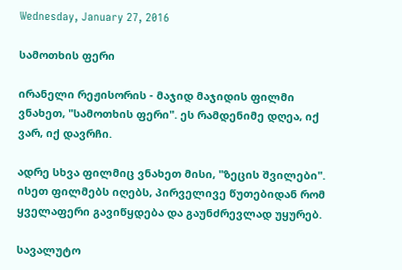Wednesday, January 27, 2016

სამოთხის ფერი

ირანელი რეჟისორის - მაჯიდ მაჯიდის ფილმი ვნახეთ, "სამოთხის ფერი". ეს რამდენიმე დღეა, იქ ვარ, იქ დავრჩი.

ადრე სხვა ფილმიც ვნახეთ მისი, "ზეცის შვილები". ისეთ ფილმებს იღებს, პირველივე წუთებიდან რომ ყველაფერი გავიწყდება და გაუნძრევლად უყურებ.

სავალუტო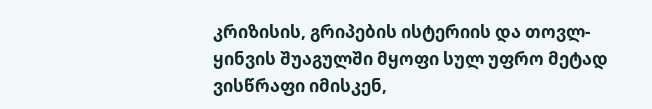კრიზისის, გრიპების ისტერიის და თოვლ-ყინვის შუაგულში მყოფი სულ უფრო მეტად ვისწრაფი იმისკენ,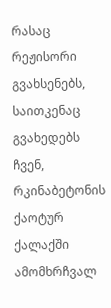რასაც რეჟისორი გვახსენებს, საითკენაც გვახედებს ჩვენ, რკინაბეტონის ქაოტურ ქალაქში ამომხრჩვალ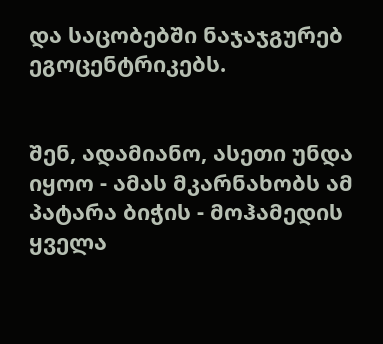და საცობებში ნაჯაჯგურებ ეგოცენტრიკებს.


შენ, ადამიანო, ასეთი უნდა იყოო - ამას მკარნახობს ამ პატარა ბიჭის - მოჰამედის ყველა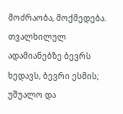მოძრაობა, მოქმედება. თვალხილულ ადამიანებზე ბევრს ხედავს, ბევრი ესმის; უშუალო და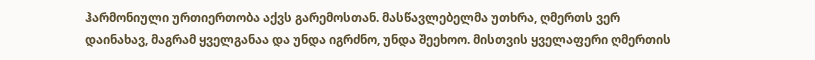ჰარმონიული ურთიერთობა აქვს გარემოსთან. მასწავლებელმა უთხრა, ღმერთს ვერ დაინახავ, მაგრამ ყველგანაა და უნდა იგრძნო, უნდა შეეხოო. მისთვის ყველაფერი ღმერთის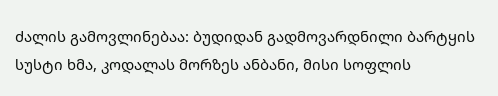ძალის გამოვლინებაა: ბუდიდან გადმოვარდნილი ბარტყის სუსტი ხმა, კოდალას მორზეს ანბანი, მისი სოფლის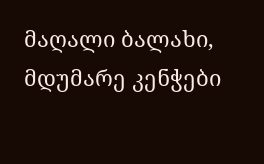მაღალი ბალახი, მდუმარე კენჭები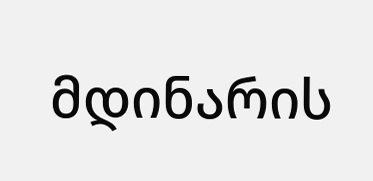მდინარის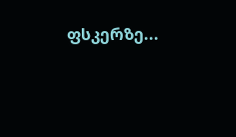ფსკერზე...